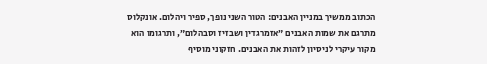הכתוב ממשיך במניין האבנים: הטור השני נופך, ספיר ויהלום. אונקלוס מתרגם את שמות האבנים ״אזמרגדין ושבזיז וסבהלום״, ותרגומו הוא מקור עיקרי לניסיון לזהות את האבנים. חזקוני מוסיף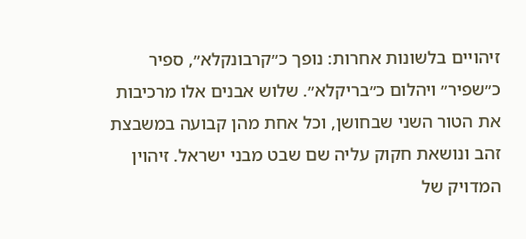זיהויים בלשונות אחרות: נופך כ״קרבונקלא״, ספיר כ״שפיר״ ויהלום כ״בריקלא״. שלוש אבנים אלו מרכיבות את הטור השני שבחושן, וכל אחת מהן קבועה במשבצת זהב ונושאת חקוק עליה שם שבט מבני ישראל. זיהוין המדויק של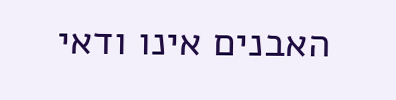האבנים אינו ודאי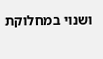ושנוי במחלוקת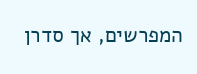המפרשים, אך סדרן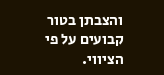והצבתן בטור קבועים על פי הציווי.